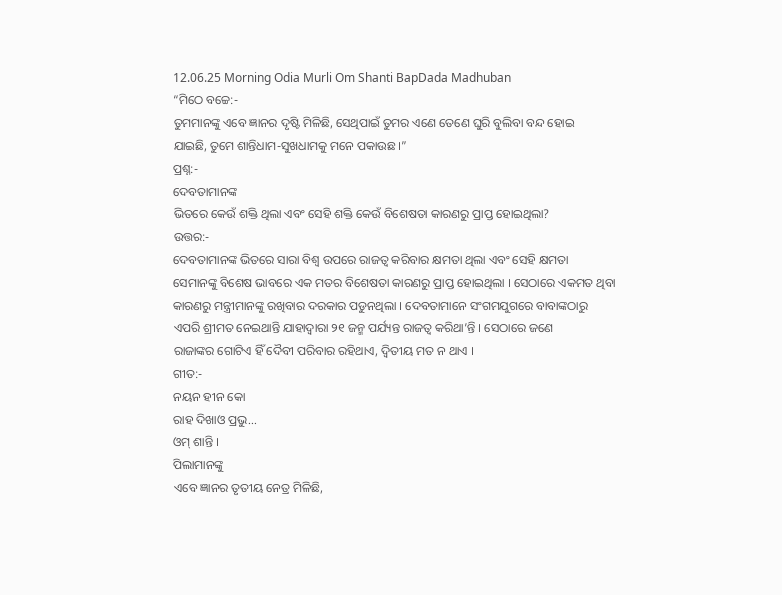12.06.25 Morning Odia Murli Om Shanti BapDada Madhuban
“ମିଠେ ବଚ୍ଚେ:-
ତୁମମାନଙ୍କୁ ଏବେ ଜ୍ଞାନର ଦୃଷ୍ଟି ମିଳିଛି, ସେଥିପାଇଁ ତୁମର ଏଣେ ତେଣେ ଘୁରି ବୁଲିବା ବନ୍ଦ ହୋଇ
ଯାଇଛି, ତୁମେ ଶାନ୍ତିଧାମ-ସୁଖଧାମକୁ ମନେ ପକାଉଛ ।”
ପ୍ରଶ୍ନ:-
ଦେବତାମାନଙ୍କ
ଭିତରେ କେଉଁ ଶକ୍ତି ଥିଲା ଏବଂ ସେହି ଶକ୍ତି କେଉଁ ବିଶେଷତା କାରଣରୁ ପ୍ରାପ୍ତ ହୋଇଥିଲା?
ଉତ୍ତର:-
ଦେବତାମାନଙ୍କ ଭିତରେ ସାରା ବିଶ୍ୱ ଉପରେ ରାଜତ୍ୱ କରିବାର କ୍ଷମତା ଥିଲା ଏବଂ ସେହି କ୍ଷମତା
ସେମାନଙ୍କୁ ବିଶେଷ ଭାବରେ ଏକ ମତର ବିଶେଷତା କାରଣରୁ ପ୍ରାପ୍ତ ହୋଇଥିଲା । ସେଠାରେ ଏକମତ ଥିବା
କାରଣରୁ ମନ୍ତ୍ରୀମାନଙ୍କୁ ରଖିବାର ଦରକାର ପଡୁନଥିଲା । ଦେବତାମାନେ ସଂଗମଯୁଗରେ ବାବାଙ୍କଠାରୁ
ଏପରି ଶ୍ରୀମତ ନେଇଥାନ୍ତି ଯାହାଦ୍ୱାରା ୨୧ ଜନ୍ମ ପର୍ଯ୍ୟନ୍ତ ରାଜତ୍ୱ କରିଥା’ନ୍ତି । ସେଠାରେ ଜଣେ
ରାଜାଙ୍କର ଗୋଟିଏ ହିଁ ଦୈବୀ ପରିବାର ରହିଥାଏ, ଦ୍ୱିତୀୟ ମତ ନ ଥାଏ ।
ଗୀତ:-
ନୟନ ହୀନ କୋ
ରାହ ଦିଖାଓ ପ୍ରଭୁ...
ଓମ୍ ଶାନ୍ତି ।
ପିଲାମାନଙ୍କୁ
ଏବେ ଜ୍ଞାନର ତୃତୀୟ ନେତ୍ର ମିଳିଛି,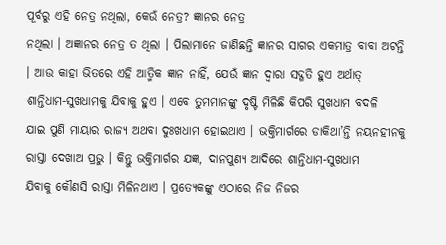ପୂର୍ବରୁ ଏହି ନେତ୍ର ନଥିଲା, କେଉଁ ନେତ୍ର? ଜ୍ଞାନର ନେତ୍ର
ନଥିଲା । ଅଜ୍ଞାନର ନେତ୍ର ତ ଥିଲା । ପିଲାମାନେ ଜାଣିଛନ୍ତି ଜ୍ଞାନର ସାଗର ଏକମାତ୍ର ବାବା ଅଟନ୍ତି
। ଆଉ କାହା ଭିତରେ ଏହି ଆତ୍ମିକ ଜ୍ଞାନ ନାହିଁ, ଯେଉଁ ଜ୍ଞାନ ଦ୍ୱାରା ସଦ୍ଗତି ହୁଏ ଅର୍ଥାତ୍
ଶାନ୍ତିଧାମ-ସୁଖଧାମକୁ ଯିବାକୁ ହୁଏ । ଏବେ ତୁମମାନଙ୍କୁ ଦୃଷ୍ଟି ମିଳିଛି କିପରି ସୁଖଧାମ ବଦଳି
ଯାଇ ପୁଣି ମାୟାର ରାଜ୍ୟ ଅଥବା ଦୁଃଖଧାମ ହୋଇଥାଏ । ଭକ୍ତିମାର୍ଗରେ ଡାକିଥା’ନ୍ତି ନୟନହୀନକୁ
ରାସ୍ତା ଦେଖାଅ ପ୍ରଭୁ । କିନ୍ତୁ ଭକ୍ତିମାର୍ଗର ଯଜ୍ଞ, ଦାନପୁଣ୍ୟ ଆଦିରେ ଶାନ୍ତିଧାମ-ସୁଖଧାମ
ଯିବାକୁ କୌଣସି ରାସ୍ତା ମିଳିନଥାଏ । ପ୍ରତ୍ୟେକଙ୍କୁ ଏଠାରେ ନିଜ ନିଜର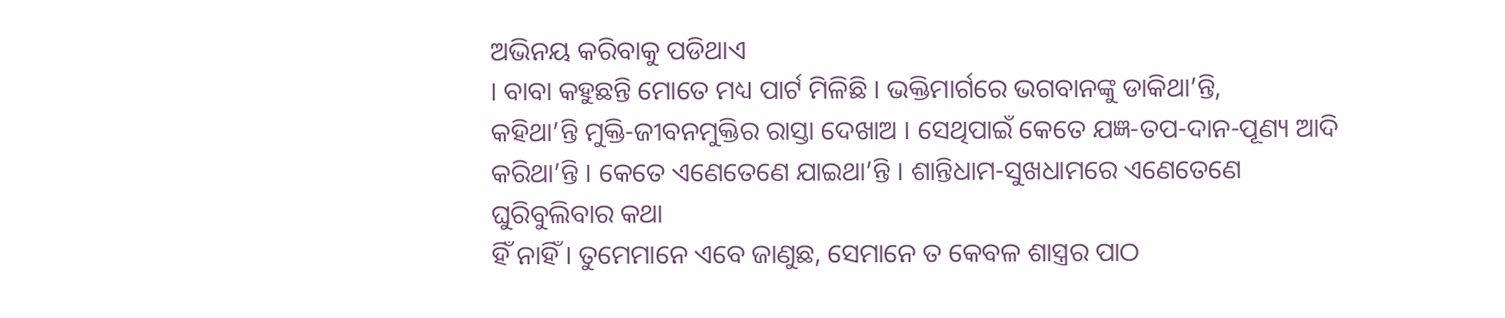ଅଭିନୟ କରିବାକୁ ପଡିଥାଏ
। ବାବା କହୁଛନ୍ତି ମୋତେ ମଧ୍ୟ ପାର୍ଟ ମିଳିଛି । ଭକ୍ତିମାର୍ଗରେ ଭଗବାନଙ୍କୁ ଡାକିଥା’ନ୍ତି,
କହିଥା’ନ୍ତି ମୁକ୍ତି-ଜୀବନମୁକ୍ତିର ରାସ୍ତା ଦେଖାଅ । ସେଥିପାଇଁ କେତେ ଯଜ୍ଞ-ତପ-ଦାନ-ପୂଣ୍ୟ ଆଦି
କରିଥା’ନ୍ତି । କେତେ ଏଣେତେଣେ ଯାଇଥା’ନ୍ତି । ଶାନ୍ତିଧାମ-ସୁଖଧାମରେ ଏଣେତେଣେ ଘୁରିବୁଲିବାର କଥା
ହିଁ ନାହିଁ । ତୁମେମାନେ ଏବେ ଜାଣୁଛ, ସେମାନେ ତ କେବଳ ଶାସ୍ତ୍ରର ପାଠ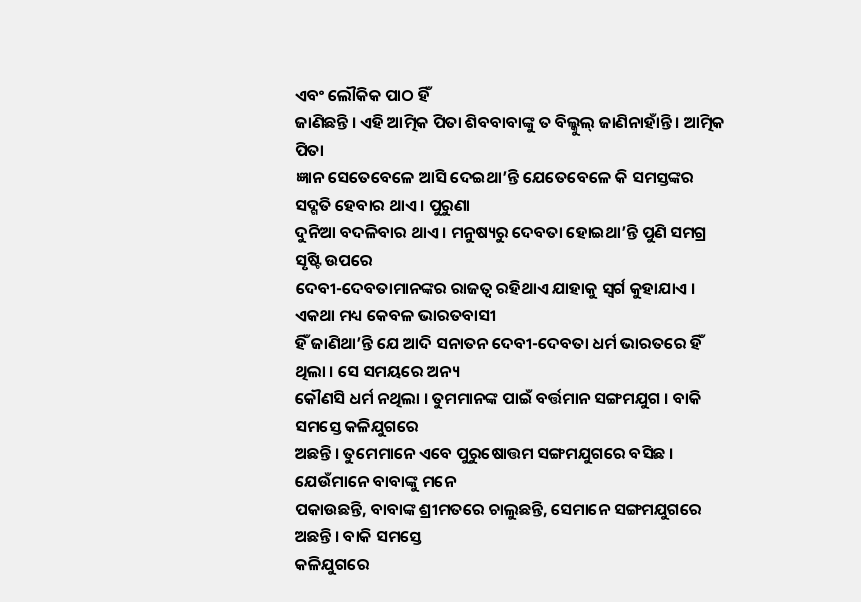ଏବଂ ଲୌକିକ ପାଠ ହିଁ
ଜାଣିଛନ୍ତି । ଏହି ଆତ୍ମିକ ପିତା ଶିବବାବାଙ୍କୁ ତ ବିଲ୍କୁଲ୍ ଜାଣିନାହାଁନ୍ତି । ଆତ୍ମିକ ପିତା
ଜ୍ଞାନ ସେତେବେଳେ ଆସି ଦେଇଥା’ନ୍ତି ଯେତେବେଳେ କି ସମସ୍ତଙ୍କର ସଦ୍ଗତି ହେବାର ଥାଏ । ପୁରୁଣା
ଦୁନିଆ ବଦଳିବାର ଥାଏ । ମନୁଷ୍ୟରୁ ଦେବତା ହୋଇଥା’ନ୍ତି ପୁଣି ସମଗ୍ର ସୃଷ୍ଟି ଉପରେ
ଦେବୀ-ଦେବତାମାନଙ୍କର ରାଜତ୍ୱ ରହିଥାଏ ଯାହାକୁ ସ୍ୱର୍ଗ କୁହାଯାଏ । ଏକଥା ମଧ୍ୟ କେବଳ ଭାରତବାସୀ
ହିଁ ଜାଣିଥା’ନ୍ତି ଯେ ଆଦି ସନାତନ ଦେବୀ-ଦେବତା ଧର୍ମ ଭାରତରେ ହିଁ ଥିଲା । ସେ ସମୟରେ ଅନ୍ୟ
କୌଣସି ଧର୍ମ ନଥିଲା । ତୁମମାନଙ୍କ ପାଇଁ ବର୍ତ୍ତମାନ ସଙ୍ଗମଯୁଗ । ବାକି ସମସ୍ତେ କଳିଯୁଗରେ
ଅଛନ୍ତି । ତୁମେମାନେ ଏବେ ପୁରୁଷୋତ୍ତମ ସଙ୍ଗମଯୁଗରେ ବସିଛ । ଯେଉଁମାନେ ବାବାଙ୍କୁ ମନେ
ପକାଉଛନ୍ତି, ବାବାଙ୍କ ଶ୍ରୀମତରେ ଚାଲୁଛନ୍ତି, ସେମାନେ ସଙ୍ଗମଯୁଗରେ ଅଛନ୍ତି । ବାକି ସମସ୍ତେ
କଳିଯୁଗରେ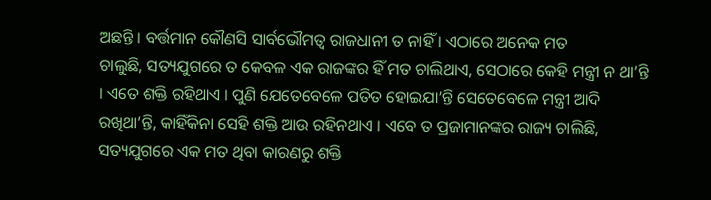ଅଛନ୍ତି । ବର୍ତ୍ତମାନ କୌଣସି ସାର୍ବଭୌମତ୍ୱ ରାଜଧାନୀ ତ ନାହିଁ । ଏଠାରେ ଅନେକ ମତ
ଚାଲୁଛି, ସତ୍ୟଯୁଗରେ ତ କେବଳ ଏକ ରାଜଙ୍କର ହିଁ ମତ ଚାଲିଥାଏ, ସେଠାରେ କେହି ମନ୍ତ୍ରୀ ନ ଥା’ନ୍ତି
। ଏତେ ଶକ୍ତି ରହିଥାଏ । ପୁଣି ଯେତେବେଳେ ପତିତ ହୋଇଯା’ନ୍ତି ସେତେବେଳେ ମନ୍ତ୍ରୀ ଆଦି
ରଖିଥା’ନ୍ତି, କାହିଁକିନା ସେହି ଶକ୍ତି ଆଉ ରହିନଥାଏ । ଏବେ ତ ପ୍ରଜାମାନଙ୍କର ରାଜ୍ୟ ଚାଲିଛି,
ସତ୍ୟଯୁଗରେ ଏକ ମତ ଥିବା କାରଣରୁ ଶକ୍ତି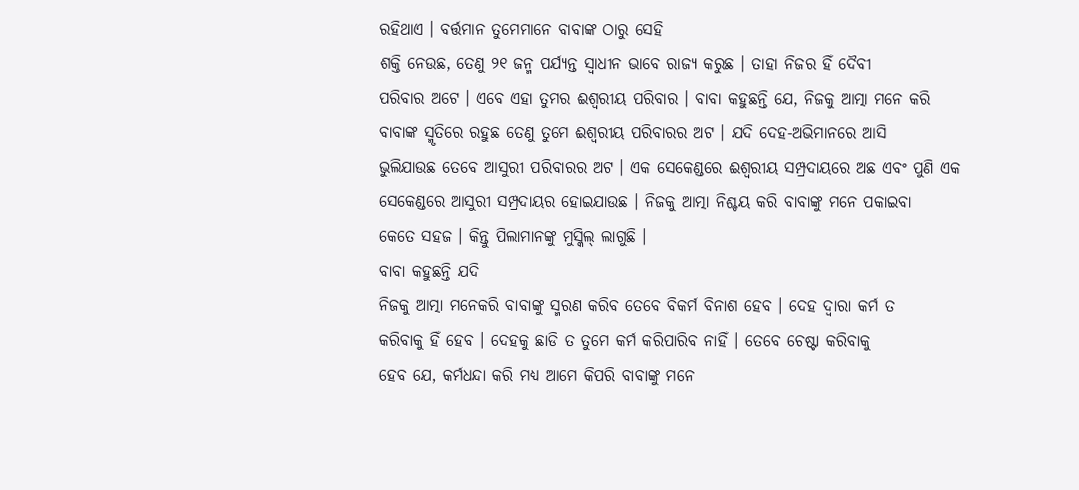ରହିଥାଏ । ବର୍ତ୍ତମାନ ତୁମେମାନେ ବାବାଙ୍କ ଠାରୁ ସେହି
ଶକ୍ତି ନେଉଛ, ତେଣୁ ୨୧ ଜନ୍ମ ପର୍ଯ୍ୟନ୍ତ ସ୍ୱାଧୀନ ଭାବେ ରାଜ୍ୟ କରୁଛ । ତାହା ନିଜର ହିଁ ଦୈବୀ
ପରିବାର ଅଟେ । ଏବେ ଏହା ତୁମର ଈଶ୍ୱରୀୟ ପରିବାର । ବାବା କହୁଛନ୍ତି ଯେ, ନିଜକୁ ଆତ୍ମା ମନେ କରି
ବାବାଙ୍କ ସ୍ମୃତିରେ ରହୁଛ ତେଣୁ ତୁମେ ଈଶ୍ୱରୀୟ ପରିବାରର ଅଟ । ଯଦି ଦେହ-ଅଭିମାନରେ ଆସି
ଭୁଲିଯାଉଛ ତେବେ ଆସୁରୀ ପରିବାରର ଅଟ । ଏକ ସେକେଣ୍ଡରେ ଈଶ୍ୱରୀୟ ସମ୍ପ୍ରଦାୟରେ ଅଛ ଏବଂ ପୁଣି ଏକ
ସେକେଣ୍ଡରେ ଆସୁରୀ ସମ୍ପ୍ରଦାୟର ହୋଇଯାଉଛ । ନିଜକୁ ଆତ୍ମା ନିଶ୍ଚୟ କରି ବାବାଙ୍କୁ ମନେ ପକାଇବା
କେତେ ସହଜ । କିନ୍ତୁ ପିଲାମାନଙ୍କୁ ମୁସ୍କିଲ୍ ଲାଗୁଛି ।
ବାବା କହୁଛନ୍ତି ଯଦି
ନିଜକୁ ଆତ୍ମା ମନେକରି ବାବାଙ୍କୁ ସ୍ମରଣ କରିବ ତେବେ ବିକର୍ମ ବିନାଶ ହେବ । ଦେହ ଦ୍ୱାରା କର୍ମ ତ
କରିବାକୁ ହିଁ ହେବ । ଦେହକୁ ଛାଡି ତ ତୁମେ କର୍ମ କରିପାରିବ ନାହିଁ । ତେବେ ଚେଷ୍ଟା କରିବାକୁ
ହେବ ଯେ, କର୍ମଧନ୍ଦା କରି ମଧ୍ୟ ଆମେ କିପରି ବାବାଙ୍କୁ ମନେ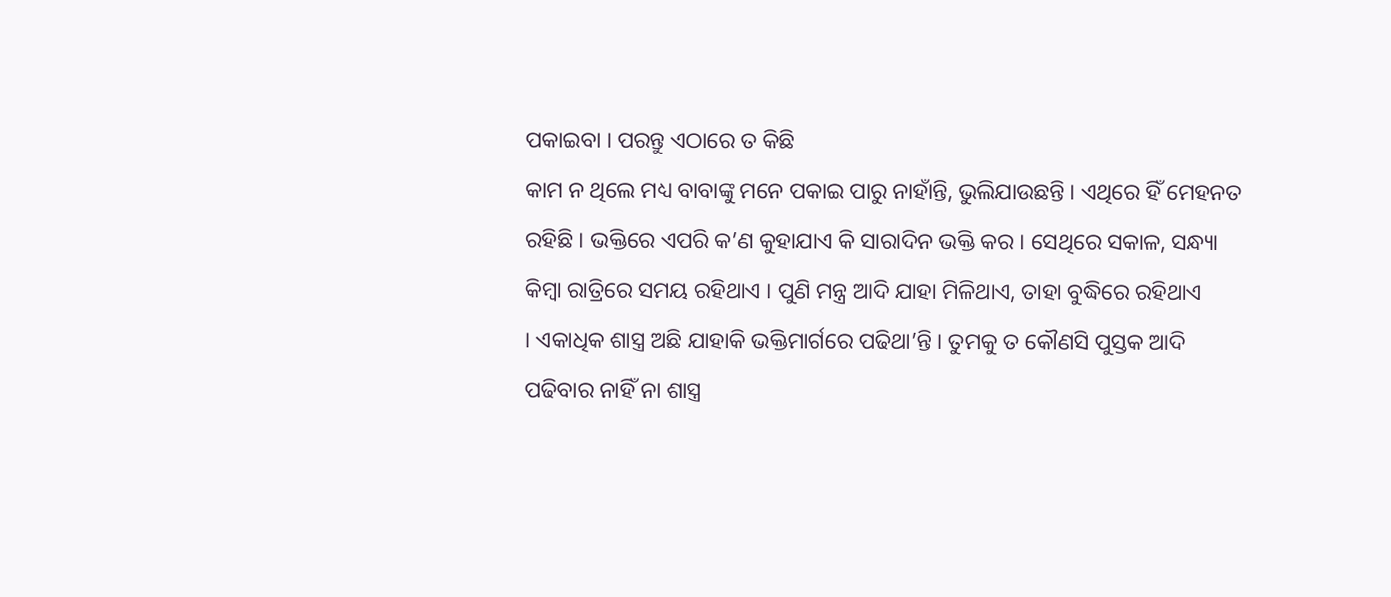ପକାଇବା । ପରନ୍ତୁ ଏଠାରେ ତ କିଛି
କାମ ନ ଥିଲେ ମଧ୍ୟ ବାବାଙ୍କୁ ମନେ ପକାଇ ପାରୁ ନାହାଁନ୍ତି, ଭୁଲିଯାଉଛନ୍ତି । ଏଥିରେ ହିଁ ମେହନତ
ରହିଛି । ଭକ୍ତିରେ ଏପରି କ’ଣ କୁହାଯାଏ କି ସାରାଦିନ ଭକ୍ତି କର । ସେଥିରେ ସକାଳ, ସନ୍ଧ୍ୟା
କିମ୍ବା ରାତ୍ରିରେ ସମୟ ରହିଥାଏ । ପୁଣି ମନ୍ତ୍ର ଆଦି ଯାହା ମିଳିଥାଏ, ତାହା ବୁଦ୍ଧିରେ ରହିଥାଏ
। ଏକାଧିକ ଶାସ୍ତ୍ର ଅଛି ଯାହାକି ଭକ୍ତିମାର୍ଗରେ ପଢିଥା’ନ୍ତି । ତୁମକୁ ତ କୌଣସି ପୁସ୍ତକ ଆଦି
ପଢିବାର ନାହିଁ ନା ଶାସ୍ତ୍ର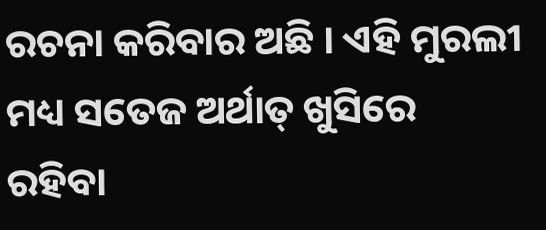ରଚନା କରିବାର ଅଛି । ଏହି ମୁରଲୀ ମଧ୍ୟ ସତେଜ ଅର୍ଥାତ୍ ଖୁସିରେ
ରହିବା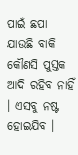ପାଇଁ ଛପା ଯାଉଛି ବାକି କୌଣସି ପୁସ୍ତକ ଆଦି ରହିବ ନାହିଁ । ଏସବୁ ନଷ୍ଟ ହୋଇଯିବ ।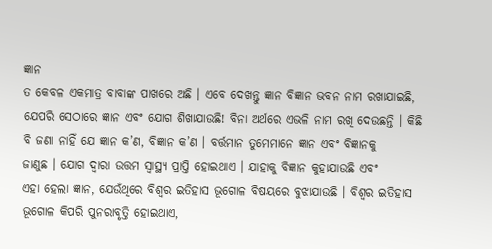ଜ୍ଞାନ
ତ କେବଳ ଏକମାତ୍ର ବାବାଙ୍କ ପାଖରେ ଅଛି । ଏବେ ଦେଖନ୍ତୁ ଜ୍ଞାନ ବିଜ୍ଞାନ ଭବନ ନାମ ରଖାଯାଇଛି,
ଯେପରି ସେଠାରେ ଜ୍ଞାନ ଏବଂ ଯୋଗ ଶିଖାଯାଉଛି! ବିନା ଅର୍ଥରେ ଏଭଳି ନାମ ରଖି ଦେଉଛନ୍ତି । କିଛି
ବି ଜଣା ନାହିଁ ଯେ ଜ୍ଞାନ କ’ଣ, ବିଜ୍ଞାନ କ’ଣ । ବର୍ତ୍ତମାନ ତୁମେମାନେ ଜ୍ଞାନ ଏବଂ ବିଜ୍ଞାନକୁ
ଜାଣୁଛ । ଯୋଗ ଦ୍ୱାରା ଉତ୍ତମ ସ୍ୱାସ୍ଥ୍ୟ ପ୍ରାପ୍ତି ହୋଇଥାଏ । ଯାହାକୁ ବିଜ୍ଞାନ କୁହାଯାଉଛି ଏବଂ
ଏହା ହେଲା ଜ୍ଞାନ, ଯେଉଁଥିରେ ବିଶ୍ୱର ଇତିହାସ ଭୂଗୋଳ ବିଷୟରେ ବୁଝାଯାଉଛି । ବିଶ୍ୱର ଇତିହାସ
ଭୂଗୋଳ କିପରି ପୁନରାବୃତ୍ତି ହୋଇଥାଏ,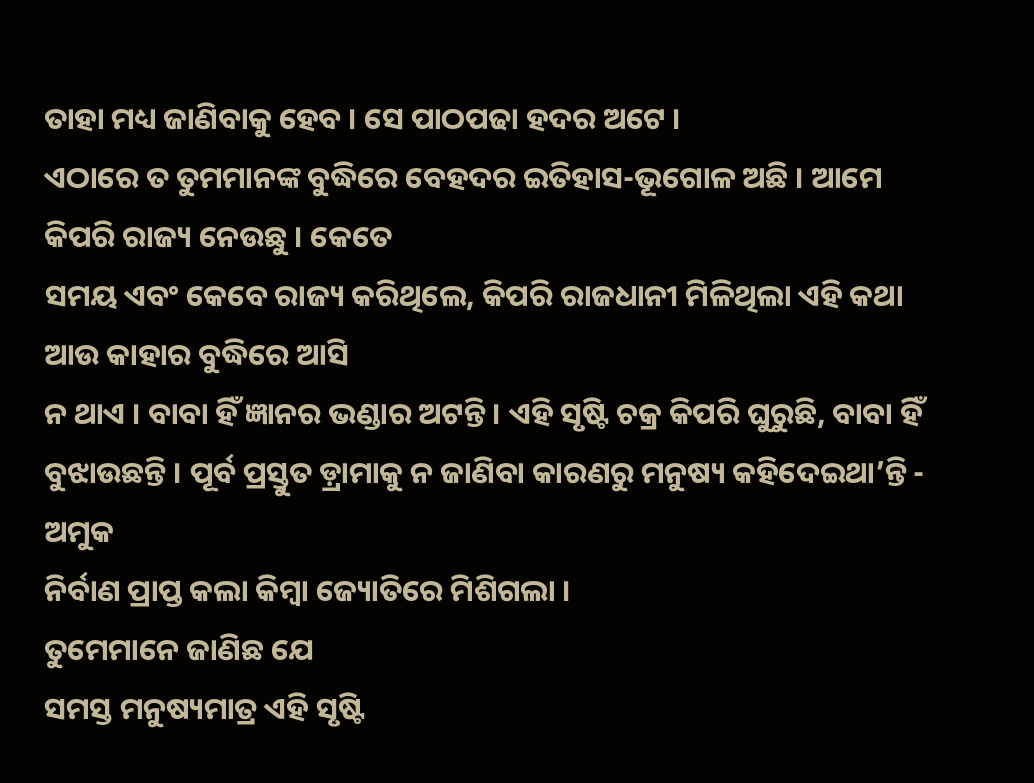ତାହା ମଧ୍ୟ ଜାଣିବାକୁ ହେବ । ସେ ପାଠପଢା ହଦର ଅଟେ ।
ଏଠାରେ ତ ତୁମମାନଙ୍କ ବୁଦ୍ଧିରେ ବେହଦର ଇତିହାସ-ଭୂଗୋଳ ଅଛି । ଆମେ କିପରି ରାଜ୍ୟ ନେଉଛୁ । କେତେ
ସମୟ ଏବଂ କେବେ ରାଜ୍ୟ କରିଥିଲେ, କିପରି ରାଜଧାନୀ ମିଳିଥିଲା ଏହି କଥା ଆଉ କାହାର ବୁଦ୍ଧିରେ ଆସି
ନ ଥାଏ । ବାବା ହିଁ ଜ୍ଞାନର ଭଣ୍ଡାର ଅଟନ୍ତି । ଏହି ସୃଷ୍ଟି ଚକ୍ର କିପରି ଘୁରୁଛି, ବାବା ହିଁ
ବୁଝାଉଛନ୍ତି । ପୂର୍ବ ପ୍ରସ୍ତୁତ ଡ଼୍ରାମାକୁ ନ ଜାଣିବା କାରଣରୁ ମନୁଷ୍ୟ କହିଦେଇଥା’ନ୍ତି - ଅମୁକ
ନିର୍ବାଣ ପ୍ରାପ୍ତ କଲା କିମ୍ବା ଜ୍ୟୋତିରେ ମିଶିଗଲା ।
ତୁମେମାନେ ଜାଣିଛ ଯେ
ସମସ୍ତ ମନୁଷ୍ୟମାତ୍ର ଏହି ସୃଷ୍ଟି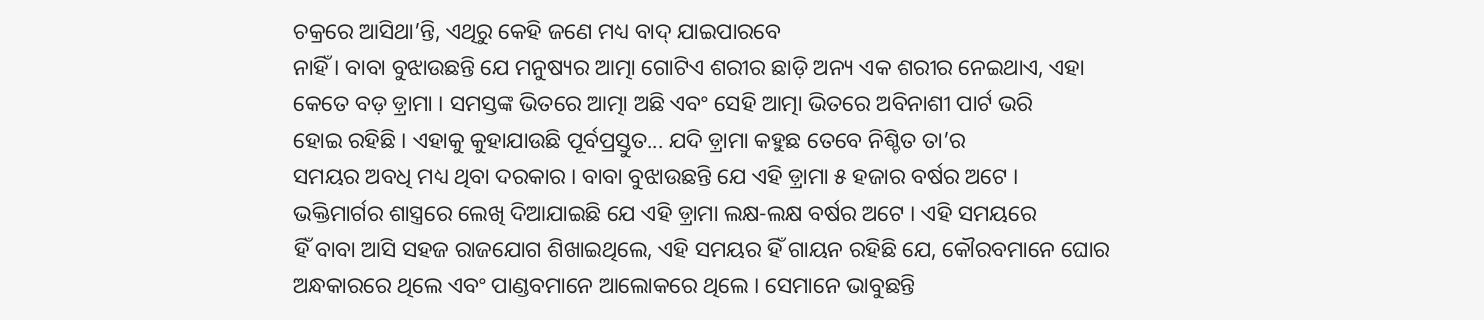ଚକ୍ରରେ ଆସିଥା’ନ୍ତି, ଏଥିରୁ କେହି ଜଣେ ମଧ୍ୟ ବାଦ୍ ଯାଇପାରବେ
ନାହିଁ । ବାବା ବୁଝାଉଛନ୍ତି ଯେ ମନୁଷ୍ୟର ଆତ୍ମା ଗୋଟିଏ ଶରୀର ଛାଡ଼ି ଅନ୍ୟ ଏକ ଶରୀର ନେଇଥାଏ, ଏହା
କେତେ ବଡ଼ ଡ଼୍ରାମା । ସମସ୍ତଙ୍କ ଭିତରେ ଆତ୍ମା ଅଛି ଏବଂ ସେହି ଆତ୍ମା ଭିତରେ ଅବିନାଶୀ ପାର୍ଟ ଭରି
ହୋଇ ରହିଛି । ଏହାକୁ କୁହାଯାଉଛି ପୂର୍ବପ୍ରସ୍ତୁତ... ଯଦି ଡ଼୍ରାମା କହୁଛ ତେବେ ନିଶ୍ଚିତ ତା’ର
ସମୟର ଅବଧି ମଧ୍ୟ ଥିବା ଦରକାର । ବାବା ବୁଝାଉଛନ୍ତି ଯେ ଏହି ଡ଼୍ରାମା ୫ ହଜାର ବର୍ଷର ଅଟେ ।
ଭକ୍ତିମାର୍ଗର ଶାସ୍ତ୍ରରେ ଲେଖି ଦିଆଯାଇଛି ଯେ ଏହି ଡ଼୍ରାମା ଲକ୍ଷ-ଲକ୍ଷ ବର୍ଷର ଅଟେ । ଏହି ସମୟରେ
ହିଁ ବାବା ଆସି ସହଜ ରାଜଯୋଗ ଶିଖାଇଥିଲେ, ଏହି ସମୟର ହିଁ ଗାୟନ ରହିଛି ଯେ, କୌରବମାନେ ଘୋର
ଅନ୍ଧକାରରେ ଥିଲେ ଏବଂ ପାଣ୍ଡବମାନେ ଆଲୋକରେ ଥିଲେ । ସେମାନେ ଭାବୁଛନ୍ତି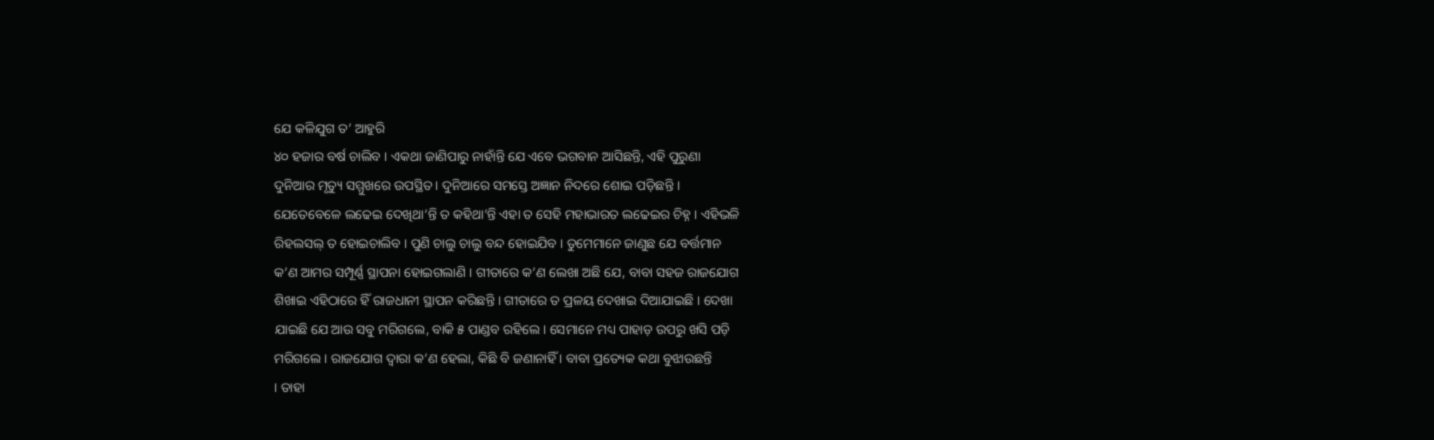ଯେ କଳିଯୁଗ ତ’ ଆହୁରି
୪୦ ହଜାର ବର୍ଷ ଚାଲିବ । ଏକଥା ଜାଣିପାରୁ ନାହାଁନ୍ତି ଯେ ଏବେ ଭଗବାନ ଆସିଛନ୍ତି, ଏହି ପୁରୁଣା
ଦୁନିଆର ମୃତ୍ୟୁ ସମ୍ମୁଖରେ ଉପସ୍ଥିତ । ଦୁନିଆରେ ସମସ୍ତେ ଅଜ୍ଞାନ ନିଦରେ ଶୋଇ ପଡ଼ିଛନ୍ତି ।
ଯେତେବେଳେ ଲଢେଇ ଦେଖିଥା’ନ୍ତି ତ କହିଥା’ନ୍ତି ଏହା ତ ସେହି ମହାଭାରତ ଲଢେଇର ଚିହ୍ନ । ଏହିଭଳି
ରିହଲସଲ୍ ତ ହୋଇଚାଲିବ । ପୁଣି ଚାଲୁ ଚାଲୁ ବନ୍ଦ ହୋଇଯିବ । ତୁମେମାନେ ଜାଣୁଛ ଯେ ବର୍ତ୍ତମାନ
କ’ଣ ଆମର ସମ୍ପୂର୍ଣ୍ଣ ସ୍ଥାପନା ହୋଇଗଲାଣି । ଗୀତାରେ କ’ଣ ଲେଖା ଅଛି ଯେ, ବାବା ସହଜ ରାଜଯୋଗ
ଶିଖାଇ ଏହିଠାରେ ହିଁ ରାଜଧାନୀ ସ୍ଥାପନ କରିଛନ୍ତି । ଗୀତାରେ ତ ପ୍ରଳୟ ଦେଖାଇ ଦିଆଯାଇଛି । ଦେଖା
ଯାଇଛି ଯେ ଆଉ ସବୁ ମରିଗଲେ, ବାକି ୫ ପାଣ୍ଡବ ରହିଲେ । ସେମାନେ ମଧ୍ୟ ପାହାଡ଼ ଉପରୁ ଖସି ପଡ଼ି
ମରିଗଲେ । ରାଜଯୋଗ ଦ୍ୱାରା କ’ଣ ହେଲା, କିଛି ବି ଜଣାନାହିଁ । ବାବା ପ୍ରତ୍ୟେକ କଥା ବୁଝାଉଛନ୍ତି
। ତାହା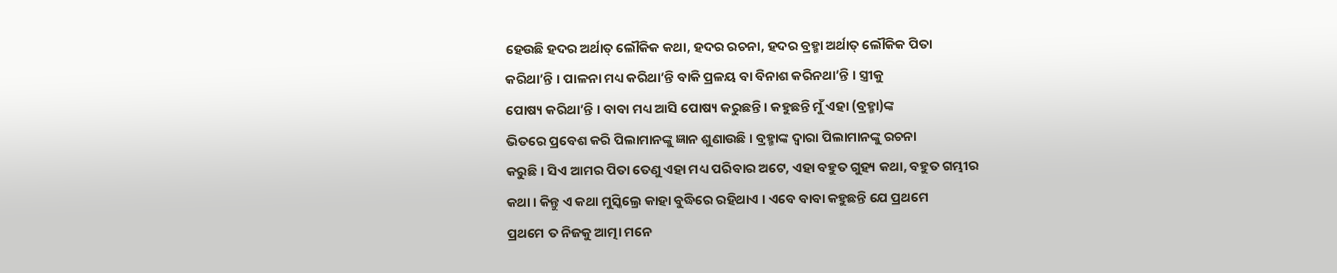ହେଉଛି ହଦର ଅର୍ଥାତ୍ ଲୌକିକ କଥା, ହଦର ରଚନା, ହଦର ବ୍ରହ୍ମା ଅର୍ଥାତ୍ ଲୌକିକ ପିତା
କରିଥା’ନ୍ତି । ପାଳନା ମଧ୍ୟ କରିଥା’ନ୍ତି ବାକି ପ୍ରଳୟ ବା ବିନାଶ କରିନଥା’ନ୍ତି । ସ୍ତ୍ରୀକୁ
ପୋଷ୍ୟ କରିଥା’ନ୍ତି । ବାବା ମଧ୍ୟ ଆସି ପୋଷ୍ୟ କରୁଛନ୍ତି । କହୁଛନ୍ତି ମୁଁ ଏହା (ବ୍ରହ୍ମା)ଙ୍କ
ଭିତରେ ପ୍ରବେଶ କରି ପିଲାମାନଙ୍କୁ ଜ୍ଞାନ ଶୁଣାଉଛି । ବ୍ରହ୍ମାଙ୍କ ଦ୍ୱାରା ପିଲାମାନଙ୍କୁ ରଚନା
କରୁଛି । ସିଏ ଆମର ପିତା ତେଣୁ ଏହା ମଧ୍ୟ ପରିବାର ଅଟେ, ଏହା ବହୁତ ଗୁହ୍ୟ କଥା, ବହୁତ ଗମ୍ଭୀର
କଥା । କିନ୍ତୁ ଏ କଥା ମୁସ୍କିଲ୍ରେ କାହା ବୁଦ୍ଧିରେ ରହିଥାଏ । ଏବେ ବାବା କହୁଛନ୍ତି ଯେ ପ୍ରଥମେ
ପ୍ରଥମେ ତ ନିଜକୁ ଆତ୍ମା ମନେ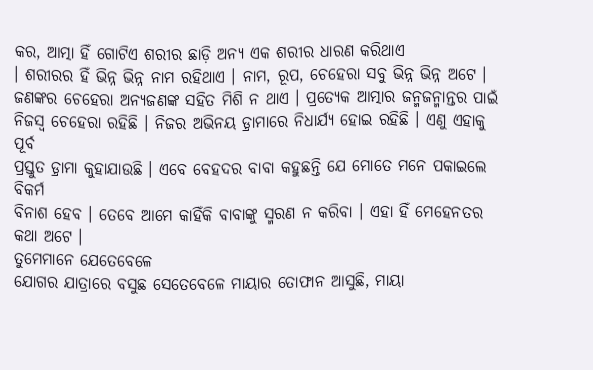କର, ଆତ୍ମା ହିଁ ଗୋଟିଏ ଶରୀର ଛାଡ଼ି ଅନ୍ୟ ଏକ ଶରୀର ଧାରଣ କରିଥାଏ
। ଶରୀରର ହିଁ ଭିନ୍ନ ଭିନ୍ନ ନାମ ରହିଥାଏ । ନାମ, ରୂପ, ଚେହେରା ସବୁ ଭିନ୍ନ ଭିନ୍ନ ଅଟେ ।
ଜଣଙ୍କର ଚେହେରା ଅନ୍ୟଜଣଙ୍କ ସହିତ ମିଶି ନ ଥାଏ । ପ୍ରତ୍ୟେକ ଆତ୍ମାର ଜନ୍ମଜନ୍ମାନ୍ତର ପାଇଁ
ନିଜସ୍ୱ ଚେହେରା ରହିଛି । ନିଜର ଅଭିନୟ ଡ଼୍ରାମାରେ ନିଧାର୍ଯ୍ୟ ହୋଇ ରହିଛି । ଏଣୁ ଏହାକୁ ପୂର୍ବ
ପ୍ରସ୍ତୁତ ଡ଼୍ରାମା କୁହାଯାଉଛି । ଏବେ ବେହଦର ବାବା କହୁଛନ୍ତି ଯେ ମୋତେ ମନେ ପକାଇଲେ ବିକର୍ମ
ବିନାଶ ହେବ । ତେବେ ଆମେ କାହିଁକି ବାବାଙ୍କୁ ସ୍ମରଣ ନ କରିବା । ଏହା ହିଁ ମେହେନତର କଥା ଅଟେ ।
ତୁମେମାନେ ଯେତେବେଳେ
ଯୋଗର ଯାତ୍ରାରେ ବସୁଛ ସେତେବେଳେ ମାୟାର ତୋଫାନ ଆସୁଛି, ମାୟା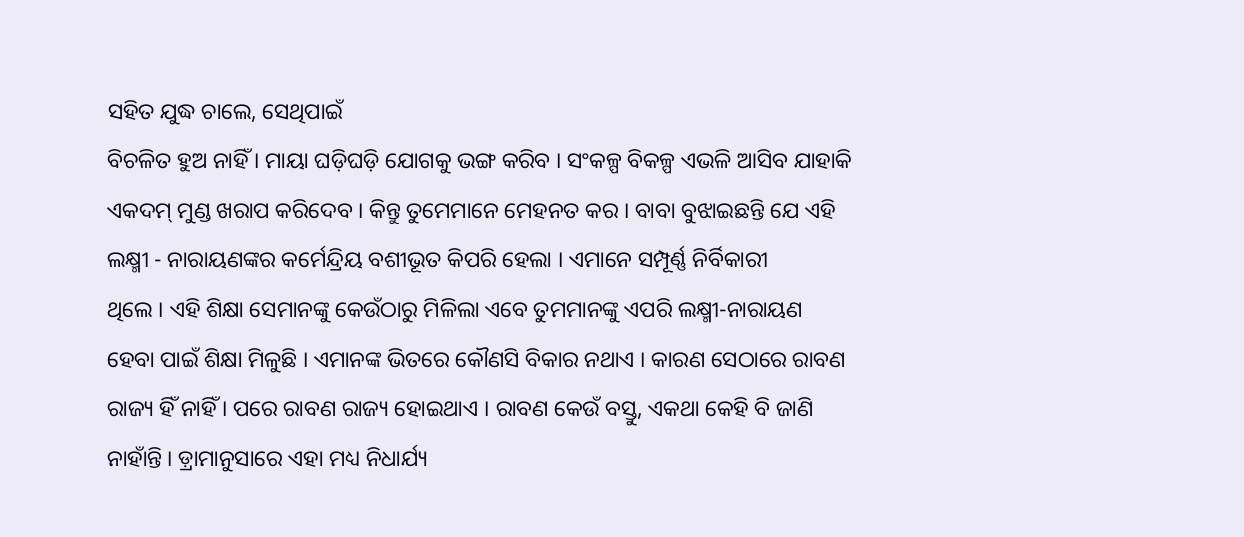ସହିତ ଯୁଦ୍ଧ ଚାଲେ, ସେଥିପାଇଁ
ବିଚଳିତ ହୁଅ ନାହିଁ । ମାୟା ଘଡ଼ିଘଡ଼ି ଯୋଗକୁ ଭଙ୍ଗ କରିବ । ସଂକଳ୍ପ ବିକଳ୍ପ ଏଭଳି ଆସିବ ଯାହାକି
ଏକଦମ୍ ମୁଣ୍ଡ ଖରାପ କରିଦେବ । କିନ୍ତୁ ତୁମେମାନେ ମେହନତ କର । ବାବା ବୁଝାଇଛନ୍ତି ଯେ ଏହି
ଲକ୍ଷ୍ମୀ - ନାରାୟଣଙ୍କର କର୍ମେନ୍ଦ୍ରିୟ ବଶୀଭୂତ କିପରି ହେଲା । ଏମାନେ ସମ୍ପୂର୍ଣ୍ଣ ନିର୍ବିକାରୀ
ଥିଲେ । ଏହି ଶିକ୍ଷା ସେମାନଙ୍କୁ କେଉଁଠାରୁ ମିଳିଲା ଏବେ ତୁମମାନଙ୍କୁ ଏପରି ଲକ୍ଷ୍ମୀ-ନାରାୟଣ
ହେବା ପାଇଁ ଶିକ୍ଷା ମିଳୁଛି । ଏମାନଙ୍କ ଭିତରେ କୌଣସି ବିକାର ନଥାଏ । କାରଣ ସେଠାରେ ରାବଣ
ରାଜ୍ୟ ହିଁ ନାହିଁ । ପରେ ରାବଣ ରାଜ୍ୟ ହୋଇଥାଏ । ରାବଣ କେଉଁ ବସ୍ତୁ, ଏକଥା କେହି ବି ଜାଣି
ନାହାଁନ୍ତି । ଡ଼୍ରାମାନୁସାରେ ଏହା ମଧ୍ୟ ନିଧାର୍ଯ୍ୟ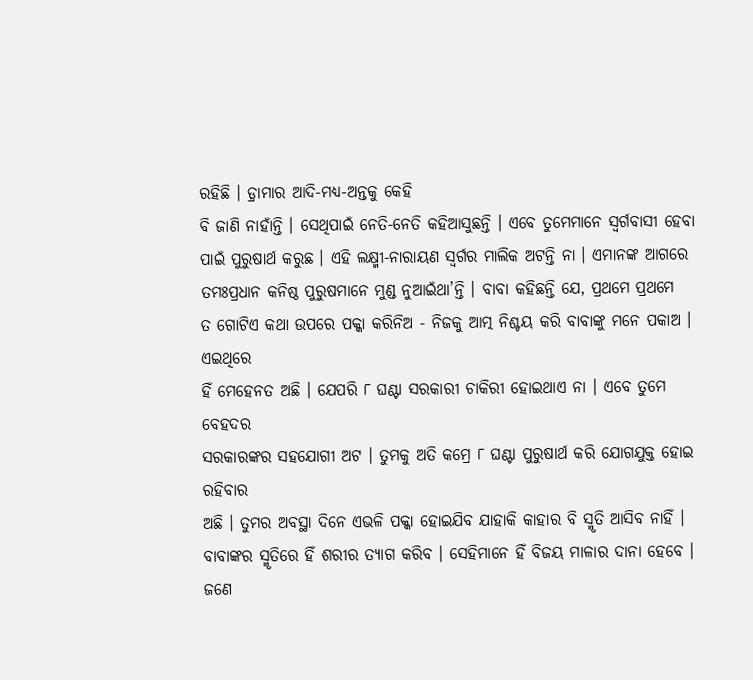ରହିଛି । ଡ଼୍ରାମାର ଆଦି-ମଧ୍ୟ-ଅନ୍ତକୁ କେହି
ବି ଜାଣି ନାହାଁନ୍ତି । ସେଥିପାଇଁ ନେତି-ନେତି କହିଆସୁଛନ୍ତି । ଏବେ ତୁମେମାନେ ସ୍ୱର୍ଗବାସୀ ହେବା
ପାଇଁ ପୁରୁଷାର୍ଥ କରୁଛ । ଏହି ଲକ୍ଷ୍ମୀ-ନାରାୟଣ ସ୍ୱର୍ଗର ମାଲିକ ଅଟନ୍ତି ନା । ଏମାନଙ୍କ ଆଗରେ
ତମଃପ୍ରଧାନ କନିଷ୍ଠ ପୁରୁଷମାନେ ମୁଣ୍ଡ ନୁଆଇଁଥା’ନ୍ତି । ବାବା କହିଛନ୍ତି ଯେ, ପ୍ରଥମେ ପ୍ରଥମେ
ତ ଗୋଟିଏ କଥା ଉପରେ ପକ୍କା କରିନିଅ - ନିଜକୁ ଆତ୍ମ ନିଶ୍ଚୟ କରି ବାବାଙ୍କୁ ମନେ ପକାଅ । ଏଇଥିରେ
ହିଁ ମେହେନତ ଅଛି । ଯେପରି ୮ ଘଣ୍ଟା ସରକାରୀ ଚାକିରୀ ହୋଇଥାଏ ନା । ଏବେ ତୁମେ ବେହଦର
ସରକାରଙ୍କର ସହଯୋଗୀ ଅଟ । ତୁମକୁ ଅତି କମ୍ରେ ୮ ଘଣ୍ଟା ପୁରୁଷାର୍ଥ କରି ଯୋଗଯୁକ୍ତ ହୋଇ ରହିବାର
ଅଛି । ତୁମର ଅବସ୍ଥା ଦିନେ ଏଭଳି ପକ୍କା ହୋଇଯିବ ଯାହାକି କାହାର ବି ସ୍ମୃତି ଆସିବ ନାହିଁ ।
ବାବାଙ୍କର ସ୍ମୃତିରେ ହିଁ ଶରୀର ତ୍ୟାଗ କରିବ । ସେହିମାନେ ହିଁ ବିଜୟ ମାଳାର ଦାନା ହେବେ । ଜଣେ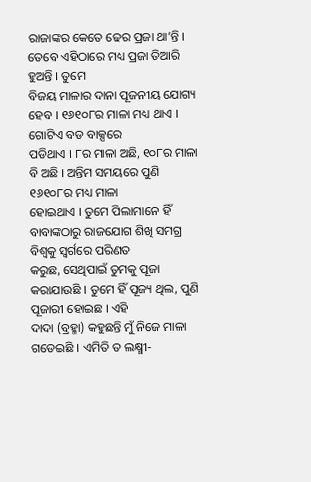ରାଜାଙ୍କର କେତେ ଢେର ପ୍ରଜା ଥା’ନ୍ତି । ତେବେ ଏହିଠାରେ ମଧ୍ୟ ପ୍ରଜା ତିଆରି ହୁଅନ୍ତି । ତୁମେ
ବିଜୟ ମାଳାର ଦାନା ପୂଜନୀୟ ଯୋଗ୍ୟ ହେବ । ୧୬୧୦୮ର ମାଳା ମଧ୍ୟ ଥାଏ । ଗୋଟିଏ ବଡ ବାକ୍ସରେ
ପଡିଥାଏ । ୮ର ମାଳା ଅଛି, ୧୦୮ର ମାଳା ବି ଅଛି । ଅନ୍ତିମ ସମୟରେ ପୁଣି ୧୬୧୦୮ର ମଧ୍ୟ ମାଳା
ହୋଇଥାଏ । ତୁମେ ପିଲାମାନେ ହିଁ ବାବାଙ୍କଠାରୁ ରାଜଯୋଗ ଶିଖି ସମଗ୍ର ବିଶ୍ୱକୁ ସ୍ୱର୍ଗରେ ପରିଣତ
କରୁଛ, ସେଥିପାଇଁ ତୁମକୁ ପୂଜା କରାଯାଉଛି । ତୁମେ ହିଁ ପୂଜ୍ୟ ଥିଲ, ପୁଣି ପୂଜାରୀ ହୋଇଛ । ଏହି
ଦାଦା (ବ୍ରହ୍ମା) କହୁଛନ୍ତି ମୁଁ ନିଜେ ମାଳା ଗଡେଇଛି । ଏମିତି ତ ଲକ୍ଷ୍ମୀ-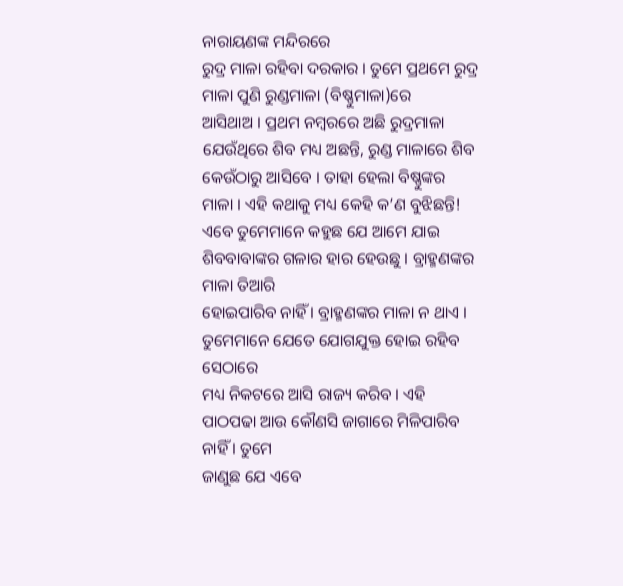ନାରାୟଣଙ୍କ ମନ୍ଦିରରେ
ରୁଦ୍ର ମାଳା ରହିବା ଦରକାର । ତୁମେ ପ୍ରଥମେ ରୁଦ୍ର ମାଳା ପୁଣି ରୁଣ୍ଡମାଳା (ବିଷ୍ଣୁମାଳା)ରେ
ଆସିଥାଅ । ପ୍ରଥମ ନମ୍ବରରେ ଅଛି ରୁଦ୍ରମାଳା ଯେଉଁଥିରେ ଶିବ ମଧ୍ୟ ଅଛନ୍ତି, ରୁଣ୍ଡ ମାଳାରେ ଶିବ
କେଉଁଠାରୁ ଆସିବେ । ତାହା ହେଲା ବିଷ୍ଣୁଙ୍କର ମାଳା । ଏହି କଥାକୁ ମଧ୍ୟ କେହି କ’ଣ ବୁଝିଛନ୍ତି!
ଏବେ ତୁମେମାନେ କହୁଛ ଯେ ଆମେ ଯାଇ ଶିବବାବାଙ୍କର ଗଳାର ହାର ହେଉଛୁ । ବ୍ରାହ୍ମଣଙ୍କର ମାଳା ତିଆରି
ହୋଇପାରିବ ନାହିଁ । ବ୍ରାହ୍ମଣଙ୍କର ମାଳା ନ ଥାଏ । ତୁମେମାନେ ଯେତେ ଯୋଗଯୁକ୍ତ ହୋଇ ରହିବ ସେଠାରେ
ମଧ୍ୟ ନିକଟରେ ଆସି ରାଜ୍ୟ କରିବ । ଏହି ପାଠପଢା ଆଉ କୌଣସି ଜାଗାରେ ମିଳିପାରିବ ନାହିଁ । ତୁମେ
ଜାଣୁଛ ଯେ ଏବେ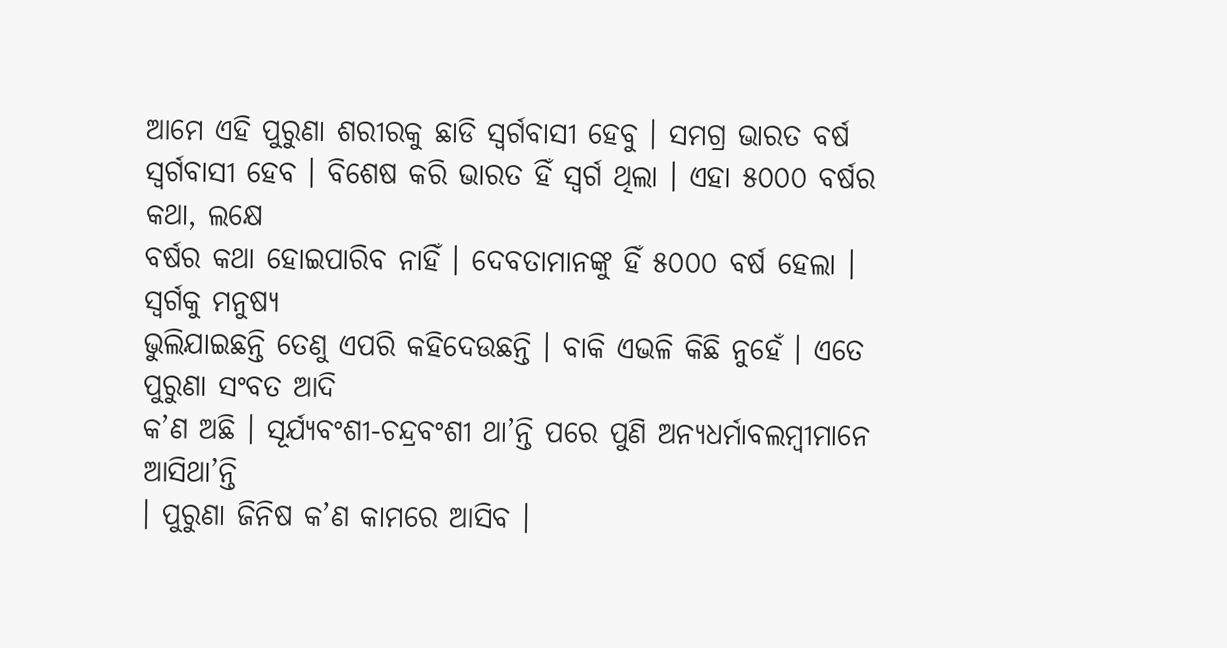ଆମେ ଏହି ପୁରୁଣା ଶରୀରକୁ ଛାଡି ସ୍ୱର୍ଗବାସୀ ହେବୁ । ସମଗ୍ର ଭାରତ ବର୍ଷ
ସ୍ୱର୍ଗବାସୀ ହେବ । ବିଶେଷ କରି ଭାରତ ହିଁ ସ୍ୱର୍ଗ ଥିଲା । ଏହା ୫୦୦୦ ବର୍ଷର କଥା, ଲକ୍ଷେ
ବର୍ଷର କଥା ହୋଇପାରିବ ନାହିଁ । ଦେବତାମାନଙ୍କୁ ହିଁ ୫୦୦୦ ବର୍ଷ ହେଲା । ସ୍ୱର୍ଗକୁ ମନୁଷ୍ୟ
ଭୁଲିଯାଇଛନ୍ତି ତେଣୁ ଏପରି କହିଦେଉଛନ୍ତି । ବାକି ଏଭଳି କିଛି ନୁହେଁ । ଏତେ ପୁରୁଣା ସଂବତ ଆଦି
କ’ଣ ଅଛି । ସୂର୍ଯ୍ୟବଂଶୀ-ଚନ୍ଦ୍ରବଂଶୀ ଥା’ନ୍ତି ପରେ ପୁଣି ଅନ୍ୟଧର୍ମାବଲମ୍ବୀମାନେ ଆସିଥା’ନ୍ତି
। ପୁରୁଣା ଜିନିଷ କ’ଣ କାମରେ ଆସିବ ।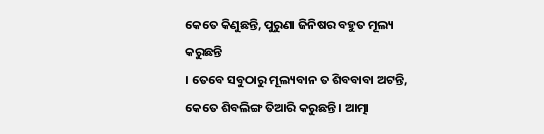କେତେ କିଣୁଛନ୍ତି, ପୁରୁଣା ଜିନିଷର ବହୁତ ମୂଲ୍ୟ କରୁଛନ୍ତି
। ତେବେ ସବୁଠାରୁ ମୂଲ୍ୟବାନ ତ ଶିବବାବା ଅଟନ୍ତି, କେତେ ଶିବଲିଙ୍ଗ ତିଆରି କରୁଛନ୍ତି । ଆତ୍ମା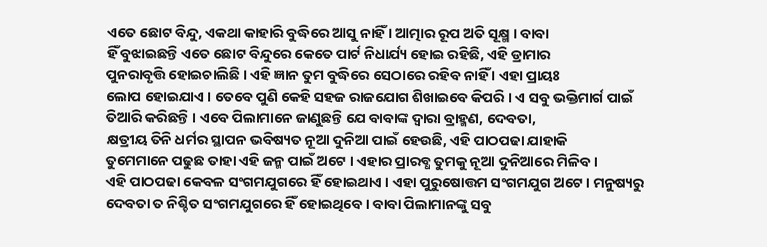ଏତେ ଛୋଟ ବିନ୍ଦୁ, ଏକଥା କାହାରି ବୁଦ୍ଧିରେ ଆସୁ ନାହିଁ । ଆତ୍ମାର ରୂପ ଅତି ସୂକ୍ଷ୍ମ । ବାବା
ହିଁ ବୁଝାଇଛନ୍ତି ଏତେ ଛୋଟ ବିନ୍ଦୁରେ କେତେ ପାର୍ଟ ନିଧାର୍ଯ୍ୟ ହୋଇ ରହିଛି, ଏହି ଡ୍ରାମାର
ପୁନରାବୃତ୍ତି ହୋଇଚାଲିଛି । ଏହି ଜ୍ଞାନ ତୁମ ବୁଦ୍ଧିରେ ସେଠାରେ ରହିବ ନାହିଁ । ଏହା ପ୍ରାୟଃ
ଲୋପ ହୋଇଯାଏ । ତେବେ ପୁଣି କେହି ସହଜ ରାଜଯୋଗ ଶିଖାଇବେ କିପରି । ଏ ସବୁ ଭକ୍ତିମାର୍ଗ ପାଇଁ
ତିଆରି କରିଛନ୍ତି । ଏବେ ପିଲାମାନେ ଜାଣୁଛନ୍ତି ଯେ ବାବାଙ୍କ ଦ୍ୱାରା ବ୍ରାହ୍ମଣ, ଦେବତା,
କ୍ଷତ୍ରୀୟ ତିନି ଧର୍ମର ସ୍ଥାପନ ଭବିଷ୍ୟତ ନୂଆ ଦୁନିଆ ପାଇଁ ହେଉଛି, ଏହି ପାଠପଢା ଯାହାକି
ତୁମେମାନେ ପଢୁଛ ତାହା ଏହି ଜନ୍ମ ପାଇଁ ଅଟେ । ଏହାର ପ୍ରାରବ୍ଧ ତୁମକୁ ନୂଆ ଦୁନିଆରେ ମିଳିବ ।
ଏହି ପାଠପଢା କେବଳ ସଂଗମଯୁଗରେ ହିଁ ହୋଇଥାଏ । ଏହା ପୁରୁଷୋତ୍ତମ ସଂଗମଯୁଗ ଅଟେ । ମନୁଷ୍ୟରୁ
ଦେବତା ତ ନିଶ୍ଚିତ ସଂଗମଯୁଗରେ ହିଁ ହୋଇଥିବେ । ବାବା ପିଲାମାନଙ୍କୁ ସବୁ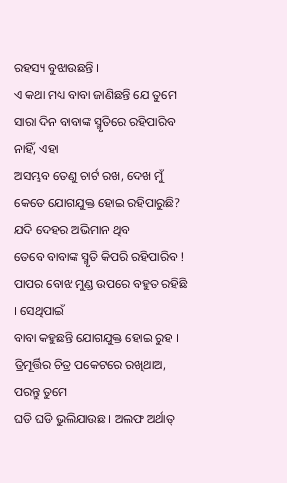ରହସ୍ୟ ବୁଝାଉଛନ୍ତି ।
ଏ କଥା ମଧ୍ୟ ବାବା ଜାଣିଛନ୍ତି ଯେ ତୁମେ ସାରା ଦିନ ବାବାଙ୍କ ସ୍ମୃତିରେ ରହିପାରିବ ନାହିଁ, ଏହା
ଅସମ୍ଭବ ତେଣୁ ଚାର୍ଟ ରଖ, ଦେଖ ମୁଁ କେତେ ଯୋଗଯୁକ୍ତ ହୋଇ ରହିପାରୁଛି? ଯଦି ଦେହର ଅଭିମାନ ଥିବ
ତେବେ ବାବାଙ୍କ ସ୍ମୃତି କିପରି ରହିପାରିବ ! ପାପର ବୋଝ ମୁଣ୍ଡ ଉପରେ ବହୁତ ରହିଛି । ସେଥିପାଇଁ
ବାବା କହୁଛନ୍ତି ଯୋଗଯୁକ୍ତ ହୋଇ ରୁହ । ତ୍ରିମୂର୍ତ୍ତିର ଚିତ୍ର ପକେଟରେ ରଖିଥାଅ, ପରନ୍ତୁ ତୁମେ
ଘଡି ଘଡି ଭୁଲିଯାଉଛ । ଅଲଫ ଅର୍ଥାତ୍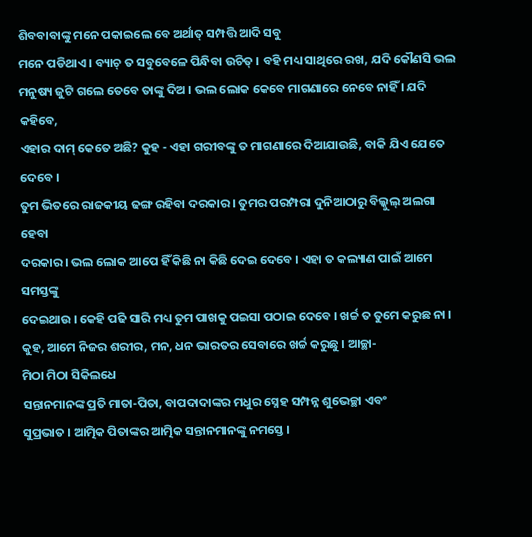ଶିବବାବାଙ୍କୁ ମନେ ପକାଇଲେ ବେ ଅର୍ଥାତ୍ ସମ୍ପତ୍ତି ଆଦି ସବୁ
ମନେ ପଡିଥାଏ । ବ୍ୟାଚ୍ ତ ସବୁବେଳେ ପିନ୍ଧିବା ଉଚିତ୍ । ବହି ମଧ୍ୟ ସାଥିରେ ରଖ, ଯଦି କୌଣସି ଭଲ
ମନୁଷ୍ୟ ଜୁଟି ଗଲେ ତେବେ ତାଙ୍କୁ ଦିଅ । ଭଲ ଲୋକ କେବେ ମାଗଣାରେ ନେବେ ନାହିଁ । ଯଦି କହିବେ,
ଏହାର ଦାମ୍ କେତେ ଅଛି? କୁହ - ଏହା ଗରୀବଙ୍କୁ ତ ମାଗଣାରେ ଦିଆଯାଉଛି, ବାକି ଯିଏ ଯେତେ ଦେବେ ।
ତୁମ ଭିତରେ ରାଜକୀୟ ଢଙ୍ଗ ରହିବା ଦରକାର । ତୁମର ପରମ୍ପରା ଦୁନିଆଠାରୁ ବିଲ୍କୁଲ୍ ଅଲଗା ହେବା
ଦରକାର । ଭଲ ଲୋକ ଆପେ ହିଁ କିଛି ନା କିଛି ଦେଇ ଦେବେ । ଏହା ତ କଲ୍ୟାଣ ପାଇଁ ଆମେ ସମସ୍ତଙ୍କୁ
ଦେଇଥାଉ । କେହି ପଢି ସାରି ମଧ୍ୟ ତୁମ ପାଖକୁ ପଇସା ପଠାଇ ଦେବେ । ଖର୍ଚ୍ଚ ତ ତୁମେ କରୁଛ ନା ।
କୁହ, ଆମେ ନିଜର ଶରୀର, ମନ, ଧନ ଭାରତର ସେବାରେ ଖର୍ଚ୍ଚ କରୁଛୁ । ଆଚ୍ଛା-
ମିଠା ମିଠା ସିକିଲଧେ
ସନ୍ତାନମାନଙ୍କ ପ୍ରତି ମାତା-ପିତା, ବାପଦାଦାଙ୍କର ମଧୁର ସ୍ନେହ ସମ୍ପନ୍ନ ଶୁଭେଚ୍ଛା ଏବଂ
ସୁପ୍ରଭାତ । ଆତ୍ମିକ ପିତାଙ୍କର ଆତ୍ମିକ ସନ୍ତାନମାନଙ୍କୁ ନମସ୍ତେ ।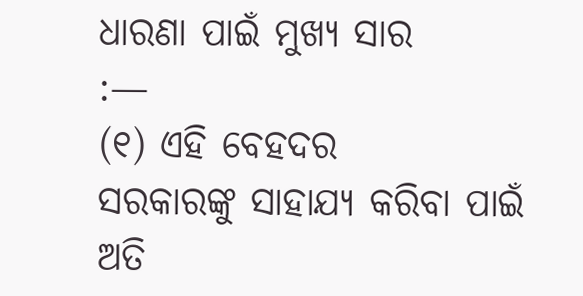ଧାରଣା ପାଇଁ ମୁଖ୍ୟ ସାର
:—
(୧) ଏହି ବେହଦର
ସରକାରଙ୍କୁ ସାହାଯ୍ୟ କରିବା ପାଇଁ ଅତି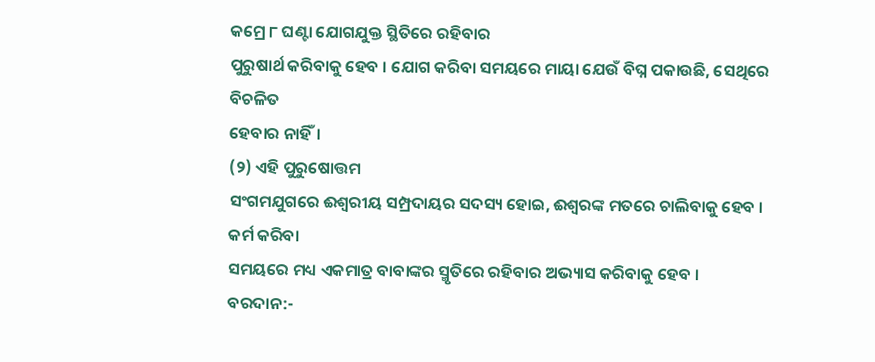କମ୍ରେ ୮ ଘଣ୍ଟା ଯୋଗଯୁକ୍ତ ସ୍ଥିତିରେ ରହିବାର
ପୁରୁଷାର୍ଥ କରିବାକୁ ହେବ । ଯୋଗ କରିବା ସମୟରେ ମାୟା ଯେଉଁ ବିଘ୍ନ ପକାଉଛି, ସେଥିରେ ବିଚଳିତ
ହେବାର ନାହିଁ।
(୨) ଏହି ପୁରୁଷୋତ୍ତମ
ସଂଗମଯୁଗରେ ଈଶ୍ୱରୀୟ ସମ୍ପ୍ରଦାୟର ସଦସ୍ୟ ହୋଇ, ଈଶ୍ୱରଙ୍କ ମତରେ ଚାଲିବାକୁ ହେବ । କର୍ମ କରିବା
ସମୟରେ ମଧ୍ୟ ଏକମାତ୍ର ବାବାଙ୍କର ସ୍ମୃତିରେ ରହିବାର ଅଭ୍ୟାସ କରିବାକୁ ହେବ ।
ବରଦାନ:-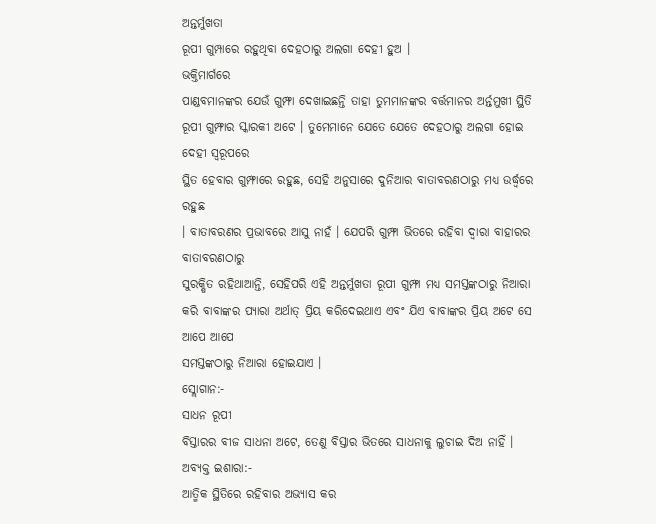ଅନ୍ତର୍ମୁଖତା
ରୂପୀ ଗୁମ୍ପାରେ ରହୁଥିବା ଦେହଠାରୁ ଅଲଗା ଦେହୀ ହୁଅ ।
ଭକ୍ତିମାର୍ଗରେ
ପାଣ୍ଡବମାନଙ୍କର ଯେଉଁ ଗୁମ୍ଫା ଦେଖାଇଛନ୍ତି ତାହା ତୁମମାନଙ୍କର ବର୍ତ୍ତମାନର ଅର୍ନ୍ତମୁଖୀ ସ୍ଥିତି
ରୂପୀ ଗୁମ୍ଫାର ସ୍କାରକୀ ଅଟେ । ତୁମେମାନେ ଯେତେ ଯେତେ ଦେହଠାରୁ ଅଲଗା ହୋଇ ଦେହୀ ସ୍ୱରୂପରେ
ସ୍ଥିତ ହେବାର ଗୁମ୍ଫାରେ ରହୁଛ, ସେହି ଅନୁସାରେ ଦୁନିଆର ବାତାବରଣଠାରୁ ମଧ୍ୟ ଉର୍ଦ୍ଧ୍ୱରେ ରହୁଛ
। ବାତାବରଣର ପ୍ରଭାବରେ ଆସୁ ନାହଁ । ଯେପରି ଗୁମ୍ଫା ଭିତରେ ରହିବା ଦ୍ୱାରା ବାହାରର ବାତାବରଣଠାରୁ
ସୁରକ୍ଷିତ ରହିଥାଆନ୍ତି, ସେହିପରି ଏହି ଅନ୍ତର୍ମୁଖତା ରୂପୀ ଗୁମ୍ଫା ମଧ୍ୟ ସମସ୍ତଙ୍କଠାରୁ ନିଆରା
କରି ବାବାଙ୍କର ପ୍ୟାରା ଅର୍ଥାତ୍ ପ୍ରିୟ କରିଦେଇଥାଏ ଏବଂ ଯିଏ ବାବାଙ୍କର ପ୍ରିୟ ଅଟେ ସେ ଆପେ ଆପେ
ସମସ୍ତଙ୍କଠାରୁ ନିଆରା ହୋଇଯାଏ ।
ସ୍ଲୋଗାନ:-
ସାଧନ ରୂପୀ
ବିସ୍ତାରର ବୀଜ ସାଧନା ଅଟେ, ତେଣୁ ବିସ୍ତାର ଭିତରେ ସାଧନାକୁ ଲୁଚାଇ ଦିଅ ନାହିଁ ।
ଅବ୍ୟକ୍ତ ଇଶାରା:-
ଆତ୍ମିକ ସ୍ଥିତିରେ ରହିବାର ଅଭ୍ୟାସ କର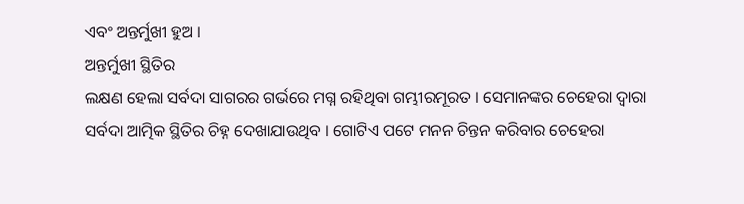ଏବଂ ଅନ୍ତର୍ମୁଖୀ ହୁଅ ।
ଅନ୍ତର୍ମୁଖୀ ସ୍ଥିତିର
ଲକ୍ଷଣ ହେଲା ସର୍ବଦା ସାଗରର ଗର୍ଭରେ ମଗ୍ନ ରହିଥିବା ଗମ୍ଭୀରମୂରତ । ସେମାନଙ୍କର ଚେହେରା ଦ୍ୱାରା
ସର୍ବଦା ଆତ୍ମିକ ସ୍ଥିତିର ଚିହ୍ନ ଦେଖାଯାଉଥିବ । ଗୋଟିଏ ପଟେ ମନନ ଚିନ୍ତନ କରିବାର ଚେହେରା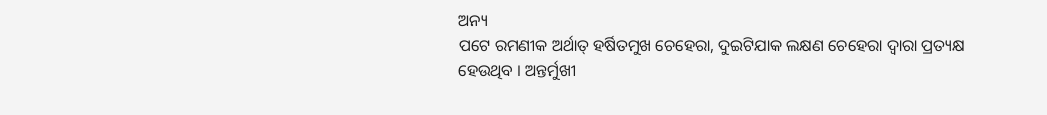ଅନ୍ୟ
ପଟେ ରମଣୀକ ଅର୍ଥାତ୍ ହର୍ଷିତମୁଖ ଚେହେରା, ଦୁଇଟିଯାକ ଲକ୍ଷଣ ଚେହେରା ଦ୍ୱାରା ପ୍ରତ୍ୟକ୍ଷ
ହେଉଥିବ । ଅନ୍ତର୍ମୁଖୀ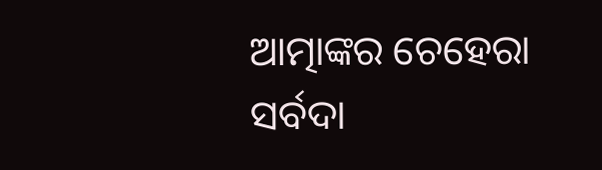ଆତ୍ମାଙ୍କର ଚେହେରା ସର୍ବଦା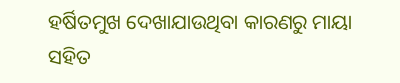ହର୍ଷିତମୁଖ ଦେଖାଯାଉଥିବା କାରଣରୁ ମାୟା
ସହିତ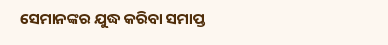ସେମାନଙ୍କର ଯୁଦ୍ଧ କରିବା ସମାପ୍ତ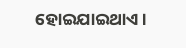ହୋଇଯାଇଥାଏ ।